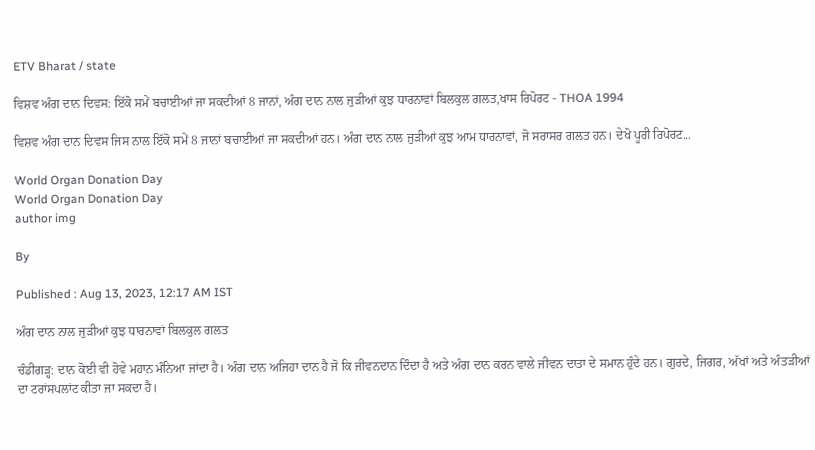ETV Bharat / state

ਵਿਸ਼ਵ ਅੰਗ ਦਾਨ ਦਿਵਸ: ਇੱਕੋ ਸਮੇਂ ਬਚਾਈਆਂ ਜਾ ਸਕਦੀਆਂ 8 ਜਾਨਾਂ, ਅੰਗ ਦਾਨ ਨਾਲ ਜੁੜੀਆਂ ਕੁਝ ਧਾਰਨਾਵਾਂ ਬਿਲਕੁਲ ਗਲਤ,ਖਾਸ ਰਿਪੋਰਟ - THOA 1994

ਵਿਸ਼ਵ ਅੰਗ ਦਾਨ ਦਿਵਸ ਜਿਸ ਨਾਲ ਇੱਕੋ ਸਮੇਂ 8 ਜਾਨਾਂ ਬਚਾਈਆਂ ਜਾ ਸਕਦੀਆਂ ਹਨ। ਅੰਗ ਦਾਨ ਨਾਲ ਜੁੜੀਆਂ ਕੁਝ ਆਮ ਧਾਰਨਾਵਾਂ, ਜੋ ਸਰਾਸਰ ਗਲਤ ਹਨ। ਦੇਖੋ ਪੂਰੀ ਰਿਪੋਰਟ...

World Organ Donation Day
World Organ Donation Day
author img

By

Published : Aug 13, 2023, 12:17 AM IST

ਅੰਗ ਦਾਨ ਨਾਲ ਜੁੜੀਆਂ ਕੁਝ ਧਾਰਨਾਵਾਂ ਬਿਲਕੁਲ ਗਲਤ

ਚੰਡੀਗੜ੍ਹ: ਦਾਨ ਕੋਈ ਵੀ ਹੋਵੇ ਮਹਾਨ ਮੰਨਿਆ ਜਾਂਦਾ ਹੈ। ਅੰਗ ਦਾਨ ਅਜਿਹਾ ਦਾਨ ਹੈ ਜੋ ਕਿ ਜੀਵਨਦਾਨ ਦਿੰਦਾ ਹੈ ਅਤੇ ਅੰਗ ਦਾਨ ਕਰਨ ਵਾਲੇ ਜੀਵਨ ਦਾਤਾ ਦੇ ਸਮਾਨ ਹੁੰਦੇ ਹਨ। ਗੁਰਦੇ, ਜਿਗਰ, ਅੱਖਾਂ ਅਤੇ ਅੰਤੜੀਆਂ ਦਾ ਟਰਾਂਸਪਲਾਂਟ ਕੀਤਾ ਜਾ ਸਕਦਾ ਹੈ।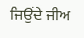ਜਿਉਂਦੇ ਜੀਅ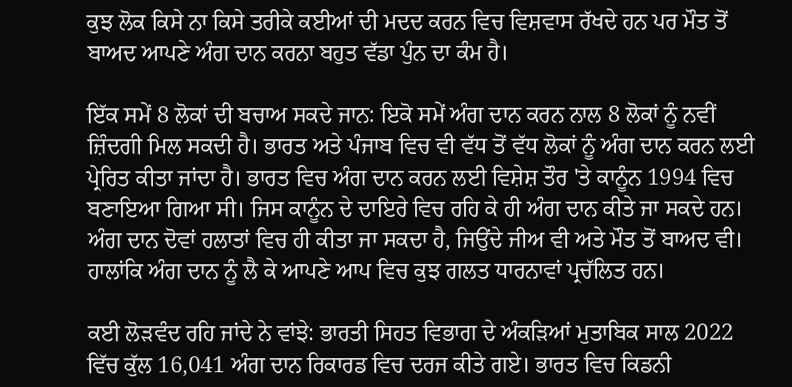ਕੁਝ ਲੋਕ ਕਿਸੇ ਨਾ ਕਿਸੇ ਤਰੀਕੇ ਕਈਆਂ ਦੀ ਮਦਦ ਕਰਨ ਵਿਚ ਵਿਸ਼ਵਾਸ ਰੱਖਦੇ ਹਨ ਪਰ ਮੌਤ ਤੋਂ ਬਾਅਦ ਆਪਣੇ ਅੰਗ ਦਾਨ ਕਰਨਾ ਬਹੁਤ ਵੱਡਾ ਪੁੰਨ ਦਾ ਕੰਮ ਹੈ।

ਇੱਕ ਸਮੇਂ 8 ਲੋਕਾਂ ਦੀ ਬਚਾਅ ਸਕਦੇ ਜਾਨ: ਇਕੋ ਸਮੇਂ ਅੰਗ ਦਾਨ ਕਰਨ ਨਾਲ 8 ਲੋਕਾਂ ਨੂੰ ਨਵੀਂ ਜ਼ਿੰਦਗੀ ਮਿਲ ਸਕਦੀ ਹੈ। ਭਾਰਤ ਅਤੇ ਪੰਜਾਬ ਵਿਚ ਵੀ ਵੱਧ ਤੋਂ ਵੱਧ ਲੋਕਾਂ ਨੂੰ ਅੰਗ ਦਾਨ ਕਰਨ ਲਈ ਪ੍ਰੇਰਿਤ ਕੀਤਾ ਜਾਂਦਾ ਹੈ। ਭਾਰਤ ਵਿਚ ਅੰਗ ਦਾਨ ਕਰਨ ਲਈ ਵਿਸ਼ੇਸ਼ ਤੌਰ 'ਤੇ ਕਾਨੂੰਨ 1994 ਵਿਚ ਬਣਾਇਆ ਗਿਆ ਸੀ। ਜਿਸ ਕਾਨੂੰਨ ਦੇ ਦਾਇਰੇ ਵਿਚ ਰਹਿ ਕੇ ਹੀ ਅੰਗ ਦਾਨ ਕੀਤੇ ਜਾ ਸਕਦੇ ਹਨ। ਅੰਗ ਦਾਨ ਦੋਵਾਂ ਹਲਾਤਾਂ ਵਿਚ ਹੀ ਕੀਤਾ ਜਾ ਸਕਦਾ ਹੈ, ਜਿਉਂਦੇ ਜੀਅ ਵੀ ਅਤੇ ਮੌਤ ਤੋਂ ਬਾਅਦ ਵੀ। ਹਾਲਾਂਕਿ ਅੰਗ ਦਾਨ ਨੂੰ ਲੈ ਕੇ ਆਪਣੇ ਆਪ ਵਿਚ ਕੁਝ ਗਲਤ ਧਾਰਨਾਵਾਂ ਪ੍ਰਚੱਲਿਤ ਹਨ।

ਕਈ ਲੋੜਵੰਦ ਰਹਿ ਜਾਂਦੇ ਨੇ ਵਾਂਝੇ: ਭਾਰਤੀ ਸਿਹਤ ਵਿਭਾਗ ਦੇ ਅੰਕੜਿਆਂ ਮੁਤਾਬਿਕ ਸਾਲ 2022 ਵਿੱਚ ਕੁੱਲ 16,041 ਅੰਗ ਦਾਨ ਰਿਕਾਰਡ ਵਿਚ ਦਰਜ ਕੀਤੇ ਗਏ। ਭਾਰਤ ਵਿਚ ਕਿਡਨੀ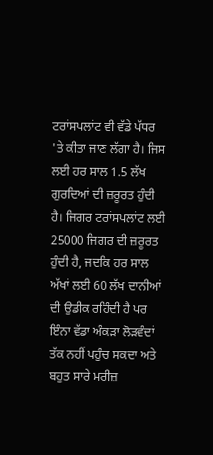ਟਰਾਂਸਪਲਾਂਟ ਵੀ ਵੱਡੇ ਪੱਧਰ 'ਤੇ ਕੀਤਾ ਜਾਣ ਲੱਗਾ ਹੈ। ਜਿਸ ਲਈ ਹਰ ਸਾਲ 1.5 ਲੱਖ ਗੁਰਦਿਆਂ ਦੀ ਜ਼ਰੂਰਤ ਹੁੰਦੀ ਹੈ। ਜਿਗਰ ਟਰਾਂਸਪਲਾਂਟ ਲਈ 25000 ਜਿਗਰ ਦੀ ਜ਼ਰੂਰਤ ਹੁੰਦੀ ਹੈ, ਜਦਕਿ ਹਰ ਸਾਲ ਅੱਖਾਂ ਲਈ 60 ਲੱਖ ਦਾਨੀਆਂ ਦੀ ਉਡੀਕ ਰਹਿੰਦੀ ਹੈ ਪਰ ਇੰਨਾ ਵੱਡਾ ਅੰਕੜਾ ਲੋੜਵੰਦਾਂ ਤੱਕ ਨਹੀਂ ਪਹੁੰਚ ਸਕਦਾ ਅਤੇ ਬਹੁਤ ਸਾਰੇ ਮਰੀਜ਼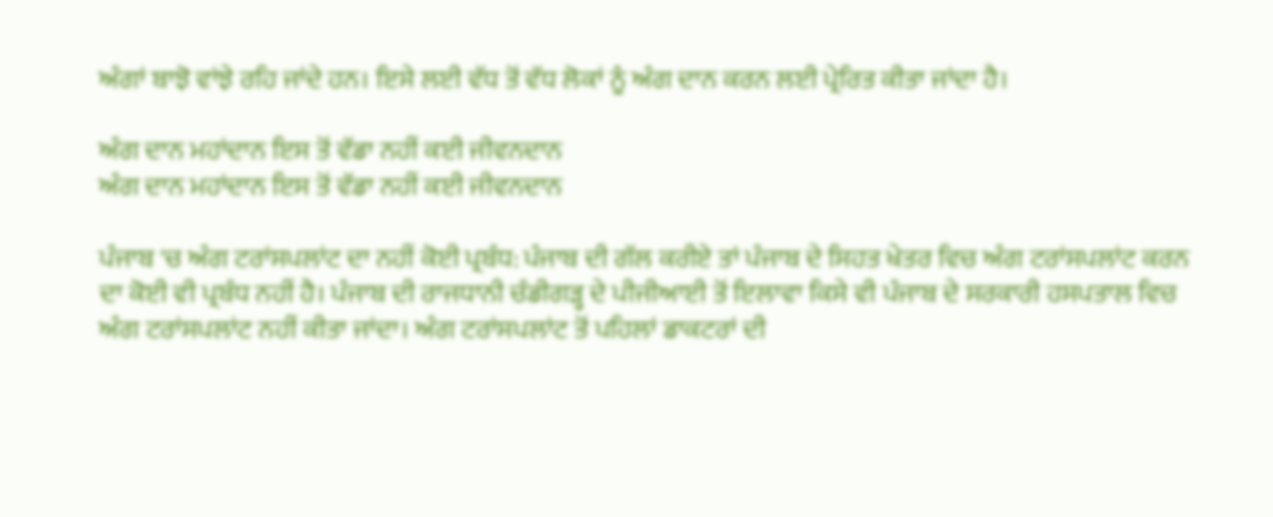ਅੰਗਾਂ ਬਾਝੋ ਵਾਂਝੇ ਰਹਿ ਜਾਂਦੇ ਹਨ। ਇਸੇ ਲਈ ਵੱਧ ਤੋਂ ਵੱਧ ਲੋਕਾਂ ਨੂੰ ਅੰਗ ਦਾਨ ਕਰਨ ਲਈ ਪ੍ਰੇਰਿਤ ਕੀਤਾ ਜਾਂਦਾ ਹੈ।

ਅੰਗ ਦਾਨ ਮਹਾਂਦਾਨ ਇਸ ਤੋਂ ਵੱਡਾ ਨਹੀਂ ਕਈ ਜੀਵਨਦਾਨ
ਅੰਗ ਦਾਨ ਮਹਾਂਦਾਨ ਇਸ ਤੋਂ ਵੱਡਾ ਨਹੀਂ ਕਈ ਜੀਵਨਦਾਨ

ਪੰਜਾਬ 'ਚ ਅੰਗ ਟਰਾਂਸਪਲਾਂਟ ਦਾ ਨਹੀਂ ਕੋਈ ਪ੍ਰਬੰਧ: ਪੰਜਾਬ ਦੀ ਗੱਲ ਕਰੀਏ ਤਾਂ ਪੰਜਾਬ ਦੇ ਸਿਹਤ ਖੇਤਰ ਵਿਚ ਅੰਗ ਟਰਾਂਸਪਲਾਂਟ ਕਰਨ ਦਾ ਕੋਈ ਵੀ ਪ੍ਰਬੰਧ ਨਹੀਂ ਹੈ। ਪੰਜਾਬ ਦੀ ਰਾਜਧਾਨੀ ਚੰਡੀਗੜ੍ਹ ਦੇ ਪੀਜੀਆਈ ਤੋਂ ਇਲਾਵਾ ਕਿਸੇ ਵੀ ਪੰਜਾਬ ਦੇ ਸਰਕਾਰੀ ਹਸਪਤਾਲ ਵਿਚ ਅੰਗ ਟਰਾਂਸਪਲਾਂਟ ਨਹੀਂ ਕੀਤਾ ਜਾਂਦਾ। ਅੰਗ ਟਰਾਂਸਪਲਾਂਟ ਤੋਂ ਪਹਿਲਾਂ ਡਾਕਟਰਾਂ ਦੀ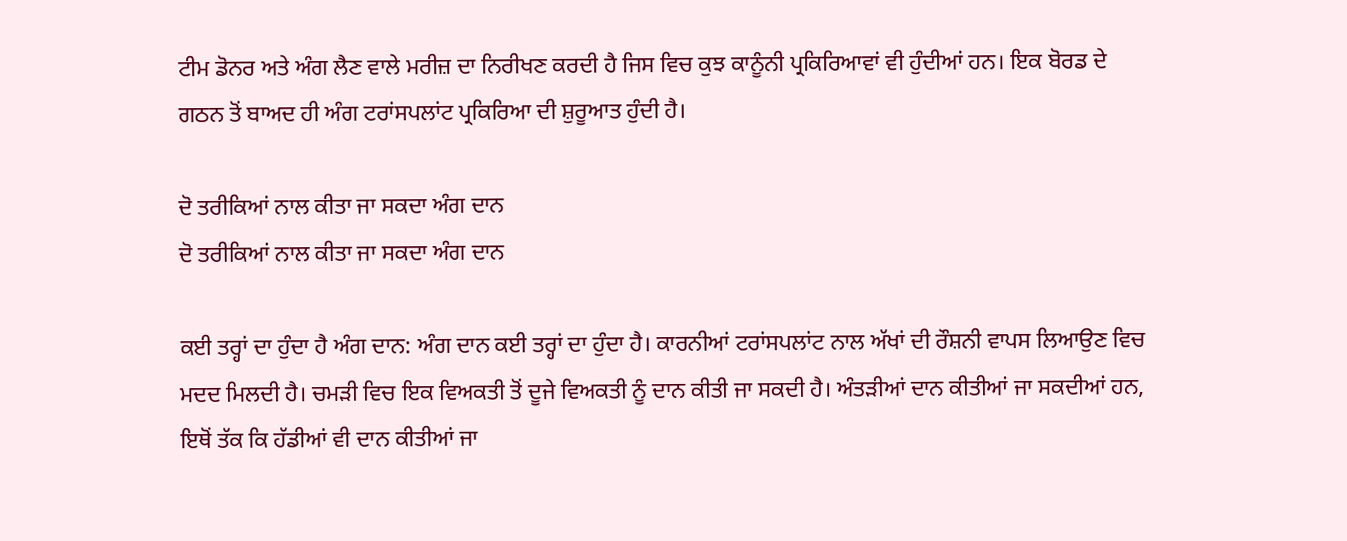ਟੀਮ ਡੋਨਰ ਅਤੇ ਅੰਗ ਲੈਣ ਵਾਲੇ ਮਰੀਜ਼ ਦਾ ਨਿਰੀਖਣ ਕਰਦੀ ਹੈ ਜਿਸ ਵਿਚ ਕੁਝ ਕਾਨੂੰਨੀ ਪ੍ਰਕਿਰਿਆਵਾਂ ਵੀ ਹੁੰਦੀਆਂ ਹਨ। ਇਕ ਬੋਰਡ ਦੇ ਗਠਨ ਤੋਂ ਬਾਅਦ ਹੀ ਅੰਗ ਟਰਾਂਸਪਲਾਂਟ ਪ੍ਰਕਿਰਿਆ ਦੀ ਸ਼ੁਰੂਆਤ ਹੁੰਦੀ ਹੈ।

ਦੋ ਤਰੀਕਿਆਂ ਨਾਲ ਕੀਤਾ ਜਾ ਸਕਦਾ ਅੰਗ ਦਾਨ
ਦੋ ਤਰੀਕਿਆਂ ਨਾਲ ਕੀਤਾ ਜਾ ਸਕਦਾ ਅੰਗ ਦਾਨ

ਕਈ ਤਰ੍ਹਾਂ ਦਾ ਹੁੰਦਾ ਹੈ ਅੰਗ ਦਾਨ: ਅੰਗ ਦਾਨ ਕਈ ਤਰ੍ਹਾਂ ਦਾ ਹੁੰਦਾ ਹੈ। ਕਾਰਨੀਆਂ ਟਰਾਂਸਪਲਾਂਟ ਨਾਲ ਅੱਖਾਂ ਦੀ ਰੌਸ਼ਨੀ ਵਾਪਸ ਲਿਆਉਣ ਵਿਚ ਮਦਦ ਮਿਲਦੀ ਹੈ। ਚਮੜੀ ਵਿਚ ਇਕ ਵਿਅਕਤੀ ਤੋਂ ਦੂਜੇ ਵਿਅਕਤੀ ਨੂੰ ਦਾਨ ਕੀਤੀ ਜਾ ਸਕਦੀ ਹੈ। ਅੰਤੜੀਆਂ ਦਾਨ ਕੀਤੀਆਂ ਜਾ ਸਕਦੀਆਂ ਹਨ, ਇਥੋਂ ਤੱਕ ਕਿ ਹੱਡੀਆਂ ਵੀ ਦਾਨ ਕੀਤੀਆਂ ਜਾ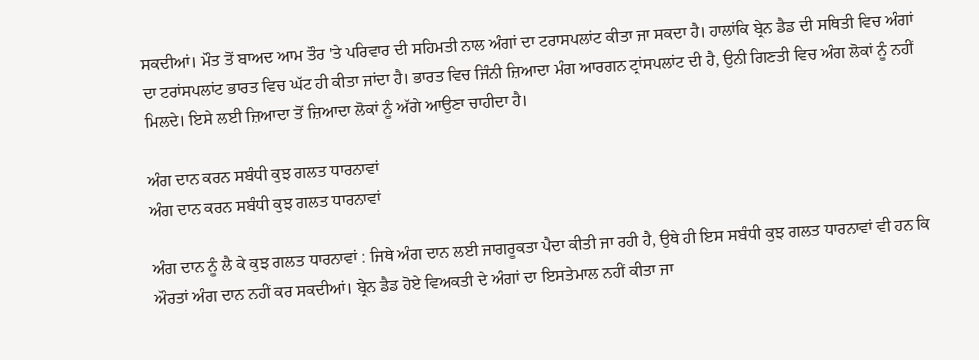ਸਕਦੀਆਂ। ਮੌਤ ਤੋਂ ਬਾਅਦ ਆਮ ਤੌਰ 'ਤੇ ਪਰਿਵਾਰ ਦੀ ਸਹਿਮਤੀ ਨਾਲ ਅੰਗਾਂ ਦਾ ਟਰਾਸਪਲਾਂਟ ਕੀਤਾ ਜਾ ਸਕਦਾ ਹੈ। ਹਾਲਾਂਕਿ ਬ੍ਰੇਨ ਡੈਡ ਦੀ ਸਥਿਤੀ ਵਿਚ ਅੰਗਾਂ ਦਾ ਟਰਾਂਸਪਲਾਂਟ ਭਾਰਤ ਵਿਚ ਘੱਟ ਹੀ ਕੀਤਾ ਜਾਂਦਾ ਹੈ। ਭਾਰਤ ਵਿਚ ਜਿੰਨੀ ਜ਼ਿਆਦਾ ਮੰਗ ਆਰਗਨ ਟ੍ਰਾਂਸਪਲਾਂਟ ਦੀ ਹੈ, ਉਨੀ ਗਿਣਤੀ ਵਿਚ ਅੰਗ ਲੋਕਾਂ ਨੂੰ ਨਹੀਂ ਮਿਲਦੇ। ਇਸੇ ਲਈ ਜ਼ਿਆਦਾ ਤੋਂ ਜ਼ਿਆਦਾ ਲੋਕਾਂ ਨੂੰ ਅੱਗੇ ਆਉਣਾ ਚਾਹੀਦਾ ਹੈ।

ਅੰਗ ਦਾਨ ਕਰਨ ਸਬੰਧੀ ਕੁਝ ਗਲਤ ਧਾਰਨਾਵਾਂ
ਅੰਗ ਦਾਨ ਕਰਨ ਸਬੰਧੀ ਕੁਝ ਗਲਤ ਧਾਰਨਾਵਾਂ

ਅੰਗ ਦਾਨ ਨੂੰ ਲੈ ਕੇ ਕੁਝ ਗਲਤ ਧਾਰਨਾਵਾਂ : ਜਿਥੇ ਅੰਗ ਦਾਨ ਲਈ ਜਾਗਰੂਕਤਾ ਪੈਦਾ ਕੀਤੀ ਜਾ ਰਹੀ ਹੈ, ਉਥੇ ਹੀ ਇਸ ਸਬੰਧੀ ਕੁਝ ਗਲਤ ਧਾਰਨਾਵਾਂ ਵੀ ਹਨ ਕਿ ਔਰਤਾਂ ਅੰਗ ਦਾਨ ਨਹੀਂ ਕਰ ਸਕਦੀਆਂ। ਬ੍ਰੇਨ ਡੈਡ ਹੋਏ ਵਿਅਕਤੀ ਦੇ ਅੰਗਾਂ ਦਾ ਇਸਤੇਮਾਲ ਨਹੀਂ ਕੀਤਾ ਜਾ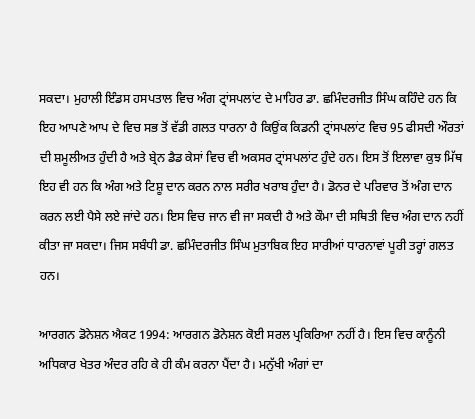ਸਕਦਾ। ਮੁਹਾਲੀ ਇੰਡਸ ਹਸਪਤਾਲ ਵਿਚ ਅੰਗ ਟ੍ਰਾਂਸਪਲਾਂਟ ਦੇ ਮਾਹਿਰ ਡਾ. ਛਮਿੰਦਰਜੀਤ ਸਿੰਘ ਕਹਿੰਦੇ ਹਨ ਕਿ ਇਹ ਆਪਣੇ ਆਪ ਦੇ ਵਿਚ ਸਭ ਤੋਂ ਵੱਡੀ ਗਲਤ ਧਾਰਨਾ ਹੈ ਕਿਉਂਕ ਕਿਡਨੀ ਟ੍ਰਾਂਸਪਲਾਂਟ ਵਿਚ 95 ਫੀਸਦੀ ਔਰਤਾਂ ਦੀ ਸ਼ਮੂਲੀਅਤ ਹੁੰਦੀ ਹੈ ਅਤੇ ਬ੍ਰੇਨ ਡੈਡ ਕੇਸਾਂ ਵਿਚ ਵੀ ਅਕਸਰ ਟ੍ਰਾਂਸਪਲਾਂਟ ਹੁੰਦੇ ਹਨ। ਇਸ ਤੋਂ ਇਲਾਵਾ ਕੁਝ ਮਿੱਥ ਇਹ ਵੀ ਹਨ ਕਿ ਅੰਗ ਅਤੇ ਟਿਸ਼ੂ ਦਾਨ ਕਰਨ ਨਾਲ ਸਰੀਰ ਖਰਾਬ ਹੁੰਦਾ ਹੈ। ਡੋਨਰ ਦੇ ਪਰਿਵਾਰ ਤੋਂ ਅੰਗ ਦਾਨ ਕਰਨ ਲਈ ਪੈਸੇ ਲਏ ਜਾਂਦੇ ਹਨ। ਇਸ ਵਿਚ ਜਾਨ ਵੀ ਜਾ ਸਕਦੀ ਹੈ ਅਤੇ ਕੌਮਾ ਦੀ ਸਥਿਤੀ ਵਿਚ ਅੰਗ ਦਾਨ ਨਹੀਂ ਕੀਤਾ ਜਾ ਸਕਦਾ। ਜਿਸ ਸਬੰਧੀ ਡਾ. ਛਮਿੰਦਰਜੀਤ ਸਿੰਘ ਮੁਤਾਬਿਕ ਇਹ ਸਾਰੀਆਂ ਧਾਰਨਾਵਾਂ ਪੂਰੀ ਤਰ੍ਹਾਂ ਗਲਤ ਹਨ।

ਆਰਗਨ ਡੋਨੇਸ਼ਨ ਐਕਟ 1994: ਆਰਗਨ ਡੋਨੇਸ਼ਨ ਕੋਈ ਸਰਲ ਪ੍ਰਕਿਰਿਆ ਨਹੀਂ ਹੈ। ਇਸ ਵਿਚ ਕਾਨੂੰਨੀ ਅਧਿਕਾਰ ਖੇਤਰ ਅੰਦਰ ਰਹਿ ਕੇ ਹੀ ਕੰਮ ਕਰਨਾ ਪੈਂਦਾ ਹੈ। ਮਨੁੱਖੀ ਅੰਗਾਂ ਦਾ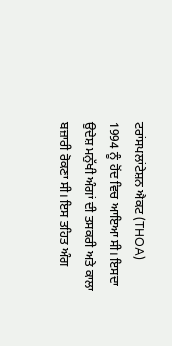ਟਰਾਂਸਪਲਾਂਟੇਸ਼ਨ ਐਕਟ (THOA) 1994 ਨੂੰ ਹੋਂਦ ਵਿਚ ਆਇਆ ਸੀ। ਇਸਦਾ ਉਦੇਸ਼ ਮਨੁੱਖੀ ਅੰਗਾਂ ਦੀ ਤਸਕਰੀ ਅਤੇ ਕਾਲਾ ਬਜ਼ਾਰੀ ਰੋਕਣਾ ਸੀ। ਇਸ ਤਹਿਤ ਅੰਗ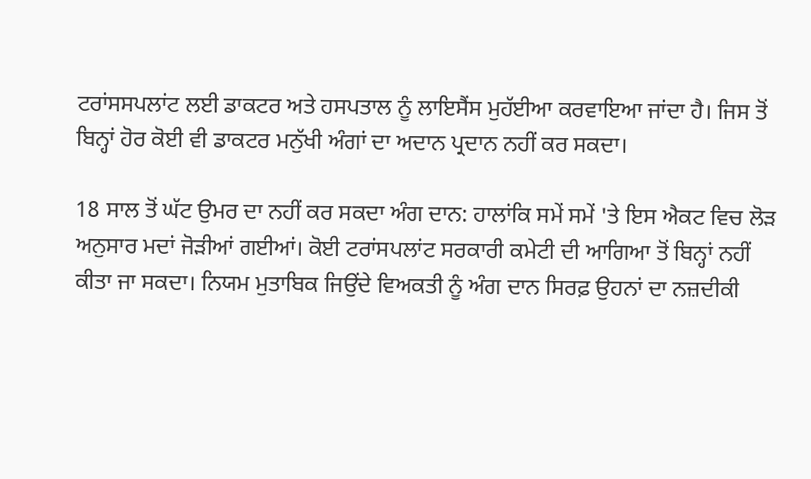ਟਰਾਂਸਸਪਲਾਂਟ ਲਈ ਡਾਕਟਰ ਅਤੇ ਹਸਪਤਾਲ ਨੂੰ ਲਾਇਸੈਂਸ ਮੁਹੱਈਆ ਕਰਵਾਇਆ ਜਾਂਦਾ ਹੈ। ਜਿਸ ਤੋਂ ਬਿਨ੍ਹਾਂ ਹੋਰ ਕੋਈ ਵੀ ਡਾਕਟਰ ਮਨੁੱਖੀ ਅੰਗਾਂ ਦਾ ਅਦਾਨ ਪ੍ਰਦਾਨ ਨਹੀਂ ਕਰ ਸਕਦਾ।

18 ਸਾਲ ਤੋਂ ਘੱਟ ਉਮਰ ਦਾ ਨਹੀਂ ਕਰ ਸਕਦਾ ਅੰਗ ਦਾਨ: ਹਾਲਾਂਕਿ ਸਮੇਂ ਸਮੇਂ 'ਤੇ ਇਸ ਐਕਟ ਵਿਚ ਲੋੜ ਅਨੁਸਾਰ ਮਦਾਂ ਜੋੜੀਆਂ ਗਈਆਂ। ਕੋਈ ਟਰਾਂਸਪਲਾਂਟ ਸਰਕਾਰੀ ਕਮੇਟੀ ਦੀ ਆਗਿਆ ਤੋਂ ਬਿਨ੍ਹਾਂ ਨਹੀਂ ਕੀਤਾ ਜਾ ਸਕਦਾ। ਨਿਯਮ ਮੁਤਾਬਿਕ ਜਿਉਂਦੇ ਵਿਅਕਤੀ ਨੂੰ ਅੰਗ ਦਾਨ ਸਿਰਫ਼ ਉਹਨਾਂ ਦਾ ਨਜ਼ਦੀਕੀ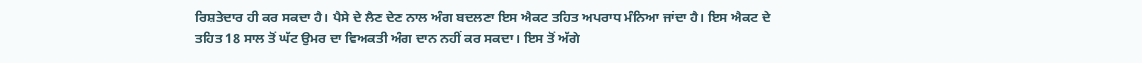ਰਿਸ਼ਤੇਦਾਰ ਹੀ ਕਰ ਸਕਦਾ ਹੈ। ਪੈਸੇ ਦੇ ਲੈਣ ਦੇਣ ਨਾਲ ਅੰਗ ਬਦਲਣਾ ਇਸ ਐਕਟ ਤਹਿਤ ਅਪਰਾਧ ਮੰਨਿਆ ਜਾਂਦਾ ਹੈ। ਇਸ ਐਕਟ ਦੇ ਤਹਿਤ 18 ਸਾਲ ਤੋਂ ਘੱਟ ਉਮਰ ਦਾ ਵਿਅਕਤੀ ਅੰਗ ਦਾਨ ਨਹੀਂ ਕਰ ਸਕਦਾ। ਇਸ ਤੋਂ ਅੱਗੇ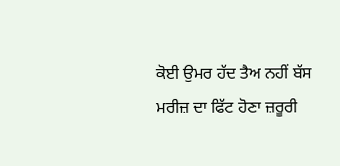ਕੋਈ ਉਮਰ ਹੱਦ ਤੈਅ ਨਹੀਂ ਬੱਸ ਮਰੀਜ਼ ਦਾ ਫਿੱਟ ਹੋਣਾ ਜ਼ਰੂਰੀ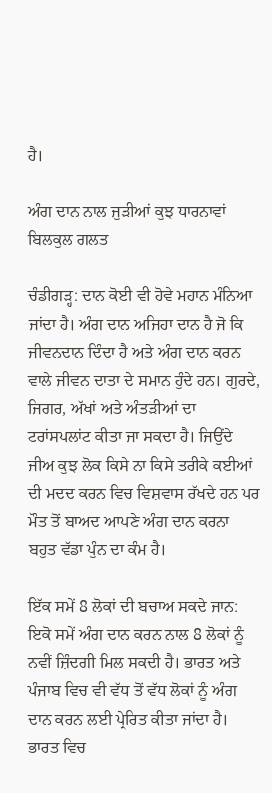ਹੈ।

ਅੰਗ ਦਾਨ ਨਾਲ ਜੁੜੀਆਂ ਕੁਝ ਧਾਰਨਾਵਾਂ ਬਿਲਕੁਲ ਗਲਤ

ਚੰਡੀਗੜ੍ਹ: ਦਾਨ ਕੋਈ ਵੀ ਹੋਵੇ ਮਹਾਨ ਮੰਨਿਆ ਜਾਂਦਾ ਹੈ। ਅੰਗ ਦਾਨ ਅਜਿਹਾ ਦਾਨ ਹੈ ਜੋ ਕਿ ਜੀਵਨਦਾਨ ਦਿੰਦਾ ਹੈ ਅਤੇ ਅੰਗ ਦਾਨ ਕਰਨ ਵਾਲੇ ਜੀਵਨ ਦਾਤਾ ਦੇ ਸਮਾਨ ਹੁੰਦੇ ਹਨ। ਗੁਰਦੇ, ਜਿਗਰ, ਅੱਖਾਂ ਅਤੇ ਅੰਤੜੀਆਂ ਦਾ ਟਰਾਂਸਪਲਾਂਟ ਕੀਤਾ ਜਾ ਸਕਦਾ ਹੈ। ਜਿਉਂਦੇ ਜੀਅ ਕੁਝ ਲੋਕ ਕਿਸੇ ਨਾ ਕਿਸੇ ਤਰੀਕੇ ਕਈਆਂ ਦੀ ਮਦਦ ਕਰਨ ਵਿਚ ਵਿਸ਼ਵਾਸ ਰੱਖਦੇ ਹਨ ਪਰ ਮੌਤ ਤੋਂ ਬਾਅਦ ਆਪਣੇ ਅੰਗ ਦਾਨ ਕਰਨਾ ਬਹੁਤ ਵੱਡਾ ਪੁੰਨ ਦਾ ਕੰਮ ਹੈ।

ਇੱਕ ਸਮੇਂ 8 ਲੋਕਾਂ ਦੀ ਬਚਾਅ ਸਕਦੇ ਜਾਨ: ਇਕੋ ਸਮੇਂ ਅੰਗ ਦਾਨ ਕਰਨ ਨਾਲ 8 ਲੋਕਾਂ ਨੂੰ ਨਵੀਂ ਜ਼ਿੰਦਗੀ ਮਿਲ ਸਕਦੀ ਹੈ। ਭਾਰਤ ਅਤੇ ਪੰਜਾਬ ਵਿਚ ਵੀ ਵੱਧ ਤੋਂ ਵੱਧ ਲੋਕਾਂ ਨੂੰ ਅੰਗ ਦਾਨ ਕਰਨ ਲਈ ਪ੍ਰੇਰਿਤ ਕੀਤਾ ਜਾਂਦਾ ਹੈ। ਭਾਰਤ ਵਿਚ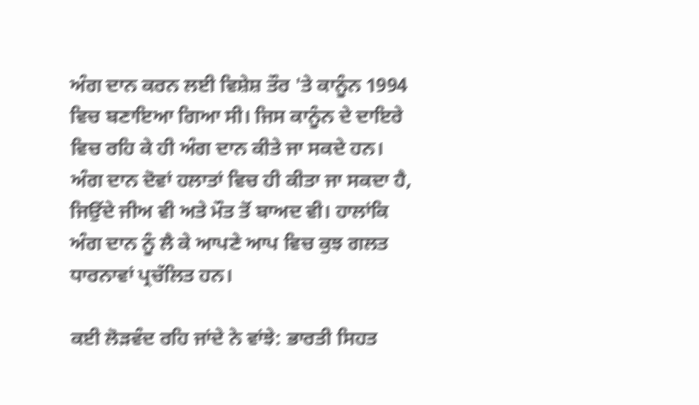ਅੰਗ ਦਾਨ ਕਰਨ ਲਈ ਵਿਸ਼ੇਸ਼ ਤੌਰ 'ਤੇ ਕਾਨੂੰਨ 1994 ਵਿਚ ਬਣਾਇਆ ਗਿਆ ਸੀ। ਜਿਸ ਕਾਨੂੰਨ ਦੇ ਦਾਇਰੇ ਵਿਚ ਰਹਿ ਕੇ ਹੀ ਅੰਗ ਦਾਨ ਕੀਤੇ ਜਾ ਸਕਦੇ ਹਨ। ਅੰਗ ਦਾਨ ਦੋਵਾਂ ਹਲਾਤਾਂ ਵਿਚ ਹੀ ਕੀਤਾ ਜਾ ਸਕਦਾ ਹੈ, ਜਿਉਂਦੇ ਜੀਅ ਵੀ ਅਤੇ ਮੌਤ ਤੋਂ ਬਾਅਦ ਵੀ। ਹਾਲਾਂਕਿ ਅੰਗ ਦਾਨ ਨੂੰ ਲੈ ਕੇ ਆਪਣੇ ਆਪ ਵਿਚ ਕੁਝ ਗਲਤ ਧਾਰਨਾਵਾਂ ਪ੍ਰਚੱਲਿਤ ਹਨ।

ਕਈ ਲੋੜਵੰਦ ਰਹਿ ਜਾਂਦੇ ਨੇ ਵਾਂਝੇ: ਭਾਰਤੀ ਸਿਹਤ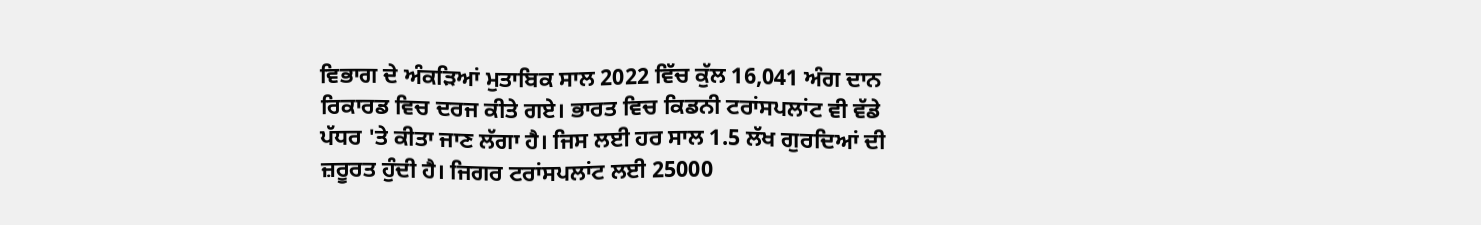ਵਿਭਾਗ ਦੇ ਅੰਕੜਿਆਂ ਮੁਤਾਬਿਕ ਸਾਲ 2022 ਵਿੱਚ ਕੁੱਲ 16,041 ਅੰਗ ਦਾਨ ਰਿਕਾਰਡ ਵਿਚ ਦਰਜ ਕੀਤੇ ਗਏ। ਭਾਰਤ ਵਿਚ ਕਿਡਨੀ ਟਰਾਂਸਪਲਾਂਟ ਵੀ ਵੱਡੇ ਪੱਧਰ 'ਤੇ ਕੀਤਾ ਜਾਣ ਲੱਗਾ ਹੈ। ਜਿਸ ਲਈ ਹਰ ਸਾਲ 1.5 ਲੱਖ ਗੁਰਦਿਆਂ ਦੀ ਜ਼ਰੂਰਤ ਹੁੰਦੀ ਹੈ। ਜਿਗਰ ਟਰਾਂਸਪਲਾਂਟ ਲਈ 25000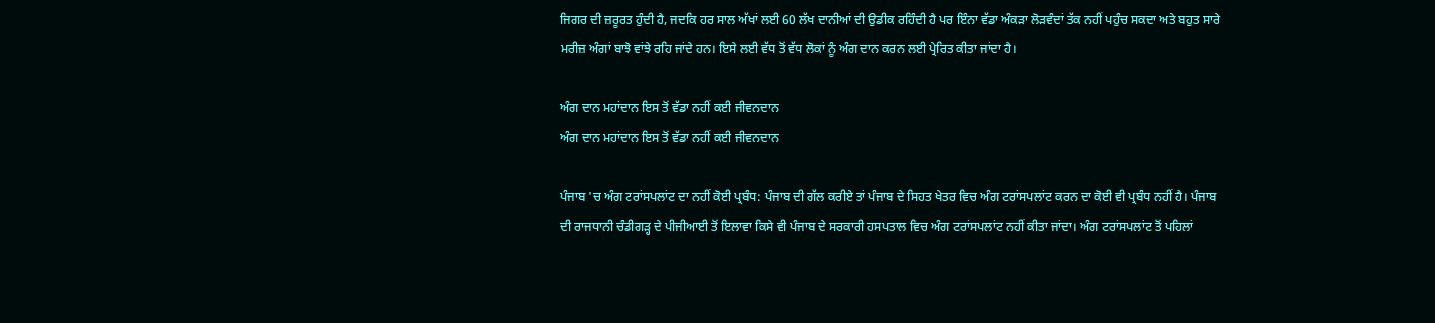ਜਿਗਰ ਦੀ ਜ਼ਰੂਰਤ ਹੁੰਦੀ ਹੈ, ਜਦਕਿ ਹਰ ਸਾਲ ਅੱਖਾਂ ਲਈ 60 ਲੱਖ ਦਾਨੀਆਂ ਦੀ ਉਡੀਕ ਰਹਿੰਦੀ ਹੈ ਪਰ ਇੰਨਾ ਵੱਡਾ ਅੰਕੜਾ ਲੋੜਵੰਦਾਂ ਤੱਕ ਨਹੀਂ ਪਹੁੰਚ ਸਕਦਾ ਅਤੇ ਬਹੁਤ ਸਾਰੇ ਮਰੀਜ਼ ਅੰਗਾਂ ਬਾਝੋ ਵਾਂਝੇ ਰਹਿ ਜਾਂਦੇ ਹਨ। ਇਸੇ ਲਈ ਵੱਧ ਤੋਂ ਵੱਧ ਲੋਕਾਂ ਨੂੰ ਅੰਗ ਦਾਨ ਕਰਨ ਲਈ ਪ੍ਰੇਰਿਤ ਕੀਤਾ ਜਾਂਦਾ ਹੈ।

ਅੰਗ ਦਾਨ ਮਹਾਂਦਾਨ ਇਸ ਤੋਂ ਵੱਡਾ ਨਹੀਂ ਕਈ ਜੀਵਨਦਾਨ
ਅੰਗ ਦਾਨ ਮਹਾਂਦਾਨ ਇਸ ਤੋਂ ਵੱਡਾ ਨਹੀਂ ਕਈ ਜੀਵਨਦਾਨ

ਪੰਜਾਬ 'ਚ ਅੰਗ ਟਰਾਂਸਪਲਾਂਟ ਦਾ ਨਹੀਂ ਕੋਈ ਪ੍ਰਬੰਧ: ਪੰਜਾਬ ਦੀ ਗੱਲ ਕਰੀਏ ਤਾਂ ਪੰਜਾਬ ਦੇ ਸਿਹਤ ਖੇਤਰ ਵਿਚ ਅੰਗ ਟਰਾਂਸਪਲਾਂਟ ਕਰਨ ਦਾ ਕੋਈ ਵੀ ਪ੍ਰਬੰਧ ਨਹੀਂ ਹੈ। ਪੰਜਾਬ ਦੀ ਰਾਜਧਾਨੀ ਚੰਡੀਗੜ੍ਹ ਦੇ ਪੀਜੀਆਈ ਤੋਂ ਇਲਾਵਾ ਕਿਸੇ ਵੀ ਪੰਜਾਬ ਦੇ ਸਰਕਾਰੀ ਹਸਪਤਾਲ ਵਿਚ ਅੰਗ ਟਰਾਂਸਪਲਾਂਟ ਨਹੀਂ ਕੀਤਾ ਜਾਂਦਾ। ਅੰਗ ਟਰਾਂਸਪਲਾਂਟ ਤੋਂ ਪਹਿਲਾਂ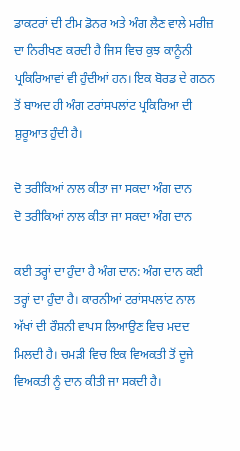ਡਾਕਟਰਾਂ ਦੀ ਟੀਮ ਡੋਨਰ ਅਤੇ ਅੰਗ ਲੈਣ ਵਾਲੇ ਮਰੀਜ਼ ਦਾ ਨਿਰੀਖਣ ਕਰਦੀ ਹੈ ਜਿਸ ਵਿਚ ਕੁਝ ਕਾਨੂੰਨੀ ਪ੍ਰਕਿਰਿਆਵਾਂ ਵੀ ਹੁੰਦੀਆਂ ਹਨ। ਇਕ ਬੋਰਡ ਦੇ ਗਠਨ ਤੋਂ ਬਾਅਦ ਹੀ ਅੰਗ ਟਰਾਂਸਪਲਾਂਟ ਪ੍ਰਕਿਰਿਆ ਦੀ ਸ਼ੁਰੂਆਤ ਹੁੰਦੀ ਹੈ।

ਦੋ ਤਰੀਕਿਆਂ ਨਾਲ ਕੀਤਾ ਜਾ ਸਕਦਾ ਅੰਗ ਦਾਨ
ਦੋ ਤਰੀਕਿਆਂ ਨਾਲ ਕੀਤਾ ਜਾ ਸਕਦਾ ਅੰਗ ਦਾਨ

ਕਈ ਤਰ੍ਹਾਂ ਦਾ ਹੁੰਦਾ ਹੈ ਅੰਗ ਦਾਨ: ਅੰਗ ਦਾਨ ਕਈ ਤਰ੍ਹਾਂ ਦਾ ਹੁੰਦਾ ਹੈ। ਕਾਰਨੀਆਂ ਟਰਾਂਸਪਲਾਂਟ ਨਾਲ ਅੱਖਾਂ ਦੀ ਰੌਸ਼ਨੀ ਵਾਪਸ ਲਿਆਉਣ ਵਿਚ ਮਦਦ ਮਿਲਦੀ ਹੈ। ਚਮੜੀ ਵਿਚ ਇਕ ਵਿਅਕਤੀ ਤੋਂ ਦੂਜੇ ਵਿਅਕਤੀ ਨੂੰ ਦਾਨ ਕੀਤੀ ਜਾ ਸਕਦੀ ਹੈ।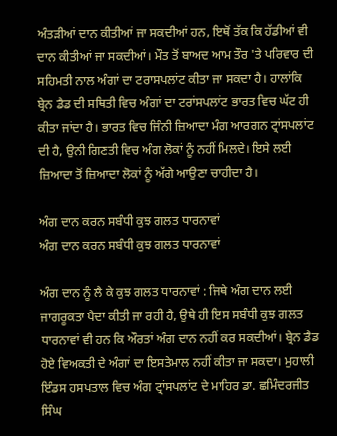ਅੰਤੜੀਆਂ ਦਾਨ ਕੀਤੀਆਂ ਜਾ ਸਕਦੀਆਂ ਹਨ, ਇਥੋਂ ਤੱਕ ਕਿ ਹੱਡੀਆਂ ਵੀ ਦਾਨ ਕੀਤੀਆਂ ਜਾ ਸਕਦੀਆਂ। ਮੌਤ ਤੋਂ ਬਾਅਦ ਆਮ ਤੌਰ 'ਤੇ ਪਰਿਵਾਰ ਦੀ ਸਹਿਮਤੀ ਨਾਲ ਅੰਗਾਂ ਦਾ ਟਰਾਸਪਲਾਂਟ ਕੀਤਾ ਜਾ ਸਕਦਾ ਹੈ। ਹਾਲਾਂਕਿ ਬ੍ਰੇਨ ਡੈਡ ਦੀ ਸਥਿਤੀ ਵਿਚ ਅੰਗਾਂ ਦਾ ਟਰਾਂਸਪਲਾਂਟ ਭਾਰਤ ਵਿਚ ਘੱਟ ਹੀ ਕੀਤਾ ਜਾਂਦਾ ਹੈ। ਭਾਰਤ ਵਿਚ ਜਿੰਨੀ ਜ਼ਿਆਦਾ ਮੰਗ ਆਰਗਨ ਟ੍ਰਾਂਸਪਲਾਂਟ ਦੀ ਹੈ, ਉਨੀ ਗਿਣਤੀ ਵਿਚ ਅੰਗ ਲੋਕਾਂ ਨੂੰ ਨਹੀਂ ਮਿਲਦੇ। ਇਸੇ ਲਈ ਜ਼ਿਆਦਾ ਤੋਂ ਜ਼ਿਆਦਾ ਲੋਕਾਂ ਨੂੰ ਅੱਗੇ ਆਉਣਾ ਚਾਹੀਦਾ ਹੈ।

ਅੰਗ ਦਾਨ ਕਰਨ ਸਬੰਧੀ ਕੁਝ ਗਲਤ ਧਾਰਨਾਵਾਂ
ਅੰਗ ਦਾਨ ਕਰਨ ਸਬੰਧੀ ਕੁਝ ਗਲਤ ਧਾਰਨਾਵਾਂ

ਅੰਗ ਦਾਨ ਨੂੰ ਲੈ ਕੇ ਕੁਝ ਗਲਤ ਧਾਰਨਾਵਾਂ : ਜਿਥੇ ਅੰਗ ਦਾਨ ਲਈ ਜਾਗਰੂਕਤਾ ਪੈਦਾ ਕੀਤੀ ਜਾ ਰਹੀ ਹੈ, ਉਥੇ ਹੀ ਇਸ ਸਬੰਧੀ ਕੁਝ ਗਲਤ ਧਾਰਨਾਵਾਂ ਵੀ ਹਨ ਕਿ ਔਰਤਾਂ ਅੰਗ ਦਾਨ ਨਹੀਂ ਕਰ ਸਕਦੀਆਂ। ਬ੍ਰੇਨ ਡੈਡ ਹੋਏ ਵਿਅਕਤੀ ਦੇ ਅੰਗਾਂ ਦਾ ਇਸਤੇਮਾਲ ਨਹੀਂ ਕੀਤਾ ਜਾ ਸਕਦਾ। ਮੁਹਾਲੀ ਇੰਡਸ ਹਸਪਤਾਲ ਵਿਚ ਅੰਗ ਟ੍ਰਾਂਸਪਲਾਂਟ ਦੇ ਮਾਹਿਰ ਡਾ. ਛਮਿੰਦਰਜੀਤ ਸਿੰਘ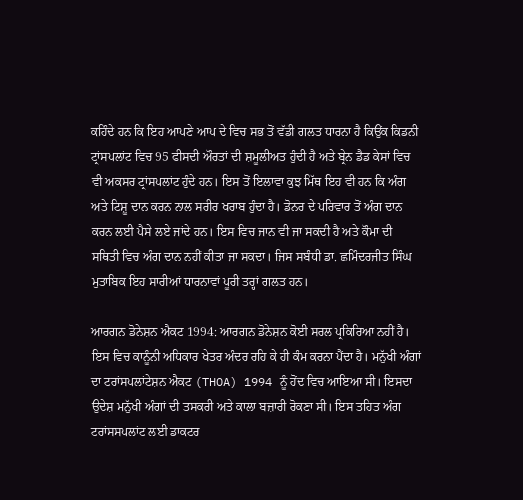ਕਹਿੰਦੇ ਹਨ ਕਿ ਇਹ ਆਪਣੇ ਆਪ ਦੇ ਵਿਚ ਸਭ ਤੋਂ ਵੱਡੀ ਗਲਤ ਧਾਰਨਾ ਹੈ ਕਿਉਂਕ ਕਿਡਨੀ ਟ੍ਰਾਂਸਪਲਾਂਟ ਵਿਚ 95 ਫੀਸਦੀ ਔਰਤਾਂ ਦੀ ਸ਼ਮੂਲੀਅਤ ਹੁੰਦੀ ਹੈ ਅਤੇ ਬ੍ਰੇਨ ਡੈਡ ਕੇਸਾਂ ਵਿਚ ਵੀ ਅਕਸਰ ਟ੍ਰਾਂਸਪਲਾਂਟ ਹੁੰਦੇ ਹਨ। ਇਸ ਤੋਂ ਇਲਾਵਾ ਕੁਝ ਮਿੱਥ ਇਹ ਵੀ ਹਨ ਕਿ ਅੰਗ ਅਤੇ ਟਿਸ਼ੂ ਦਾਨ ਕਰਨ ਨਾਲ ਸਰੀਰ ਖਰਾਬ ਹੁੰਦਾ ਹੈ। ਡੋਨਰ ਦੇ ਪਰਿਵਾਰ ਤੋਂ ਅੰਗ ਦਾਨ ਕਰਨ ਲਈ ਪੈਸੇ ਲਏ ਜਾਂਦੇ ਹਨ। ਇਸ ਵਿਚ ਜਾਨ ਵੀ ਜਾ ਸਕਦੀ ਹੈ ਅਤੇ ਕੌਮਾ ਦੀ ਸਥਿਤੀ ਵਿਚ ਅੰਗ ਦਾਨ ਨਹੀਂ ਕੀਤਾ ਜਾ ਸਕਦਾ। ਜਿਸ ਸਬੰਧੀ ਡਾ. ਛਮਿੰਦਰਜੀਤ ਸਿੰਘ ਮੁਤਾਬਿਕ ਇਹ ਸਾਰੀਆਂ ਧਾਰਨਾਵਾਂ ਪੂਰੀ ਤਰ੍ਹਾਂ ਗਲਤ ਹਨ।

ਆਰਗਨ ਡੋਨੇਸ਼ਨ ਐਕਟ 1994: ਆਰਗਨ ਡੋਨੇਸ਼ਨ ਕੋਈ ਸਰਲ ਪ੍ਰਕਿਰਿਆ ਨਹੀਂ ਹੈ। ਇਸ ਵਿਚ ਕਾਨੂੰਨੀ ਅਧਿਕਾਰ ਖੇਤਰ ਅੰਦਰ ਰਹਿ ਕੇ ਹੀ ਕੰਮ ਕਰਨਾ ਪੈਂਦਾ ਹੈ। ਮਨੁੱਖੀ ਅੰਗਾਂ ਦਾ ਟਰਾਂਸਪਲਾਂਟੇਸ਼ਨ ਐਕਟ (THOA) 1994 ਨੂੰ ਹੋਂਦ ਵਿਚ ਆਇਆ ਸੀ। ਇਸਦਾ ਉਦੇਸ਼ ਮਨੁੱਖੀ ਅੰਗਾਂ ਦੀ ਤਸਕਰੀ ਅਤੇ ਕਾਲਾ ਬਜ਼ਾਰੀ ਰੋਕਣਾ ਸੀ। ਇਸ ਤਹਿਤ ਅੰਗ ਟਰਾਂਸਸਪਲਾਂਟ ਲਈ ਡਾਕਟਰ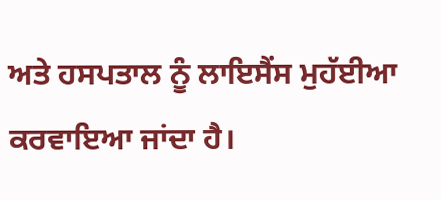ਅਤੇ ਹਸਪਤਾਲ ਨੂੰ ਲਾਇਸੈਂਸ ਮੁਹੱਈਆ ਕਰਵਾਇਆ ਜਾਂਦਾ ਹੈ।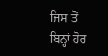ਜਿਸ ਤੋਂ ਬਿਨ੍ਹਾਂ ਹੋਰ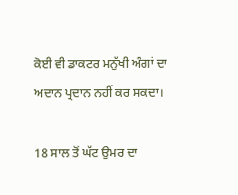ਕੋਈ ਵੀ ਡਾਕਟਰ ਮਨੁੱਖੀ ਅੰਗਾਂ ਦਾ ਅਦਾਨ ਪ੍ਰਦਾਨ ਨਹੀਂ ਕਰ ਸਕਦਾ।

18 ਸਾਲ ਤੋਂ ਘੱਟ ਉਮਰ ਦਾ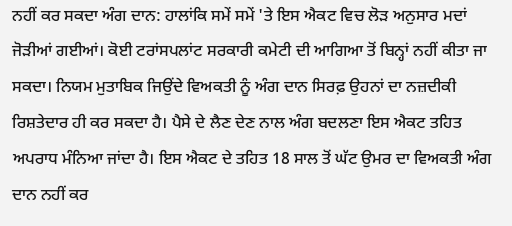ਨਹੀਂ ਕਰ ਸਕਦਾ ਅੰਗ ਦਾਨ: ਹਾਲਾਂਕਿ ਸਮੇਂ ਸਮੇਂ 'ਤੇ ਇਸ ਐਕਟ ਵਿਚ ਲੋੜ ਅਨੁਸਾਰ ਮਦਾਂ ਜੋੜੀਆਂ ਗਈਆਂ। ਕੋਈ ਟਰਾਂਸਪਲਾਂਟ ਸਰਕਾਰੀ ਕਮੇਟੀ ਦੀ ਆਗਿਆ ਤੋਂ ਬਿਨ੍ਹਾਂ ਨਹੀਂ ਕੀਤਾ ਜਾ ਸਕਦਾ। ਨਿਯਮ ਮੁਤਾਬਿਕ ਜਿਉਂਦੇ ਵਿਅਕਤੀ ਨੂੰ ਅੰਗ ਦਾਨ ਸਿਰਫ਼ ਉਹਨਾਂ ਦਾ ਨਜ਼ਦੀਕੀ ਰਿਸ਼ਤੇਦਾਰ ਹੀ ਕਰ ਸਕਦਾ ਹੈ। ਪੈਸੇ ਦੇ ਲੈਣ ਦੇਣ ਨਾਲ ਅੰਗ ਬਦਲਣਾ ਇਸ ਐਕਟ ਤਹਿਤ ਅਪਰਾਧ ਮੰਨਿਆ ਜਾਂਦਾ ਹੈ। ਇਸ ਐਕਟ ਦੇ ਤਹਿਤ 18 ਸਾਲ ਤੋਂ ਘੱਟ ਉਮਰ ਦਾ ਵਿਅਕਤੀ ਅੰਗ ਦਾਨ ਨਹੀਂ ਕਰ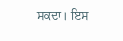ਸਕਦਾ। ਇਸ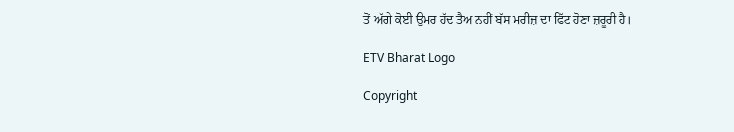ਤੋਂ ਅੱਗੇ ਕੋਈ ਉਮਰ ਹੱਦ ਤੈਅ ਨਹੀਂ ਬੱਸ ਮਰੀਜ਼ ਦਾ ਫਿੱਟ ਹੋਣਾ ਜ਼ਰੂਰੀ ਹੈ।

ETV Bharat Logo

Copyright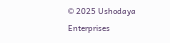© 2025 Ushodaya Enterprises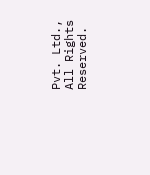Pvt. Ltd., All Rights Reserved.